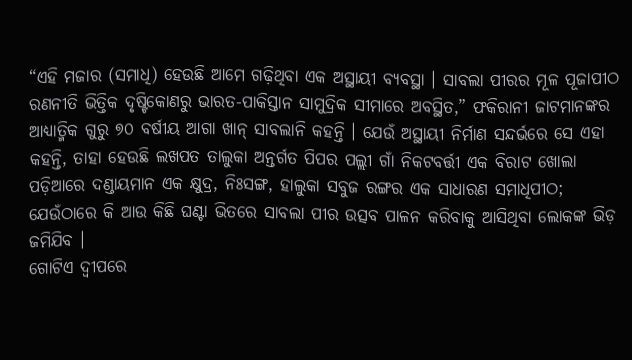“ଏହି ମଜାର (ସମାଧି) ହେଉଛି ଆମେ ଗଢ଼ିଥିବା ଏକ ଅସ୍ଥାୟୀ ବ୍ୟବସ୍ଥା । ସାବଲା ପୀରର ମୂଳ ପୂଜାପୀଠ ରଣନୀତି ଭିତ୍ତିକ ଦୃଷ୍ଟିକୋଣରୁ ଭାରତ-ପାକିସ୍ତାନ ସାମୁଦ୍ରିକ ସୀମାରେ ଅବସ୍ଥିତ,” ଫକିରାନୀ ଜାଟମାନଙ୍କର ଆଧ୍ୟାତ୍ମିକ ଗୁରୁ ୭୦ ବର୍ଷୀୟ ଆଗା ଖାନ୍ ସାବଲାନି କହନ୍ତି । ଯେଉଁ ଅସ୍ଥାୟୀ ନିର୍ମାଣ ସନ୍ଦର୍ଭରେ ସେ ଏହା କହନ୍ତି, ତାହା ହେଉଛି ଲଖପତ ତାଲୁକା ଅନ୍ତର୍ଗତ ପିପର ପଲ୍ଲୀ ଗାଁ ନିକଟବର୍ତ୍ତୀ ଏକ ବିରାଟ ଖୋଲା ପଡ଼ିଆରେ ଦଣ୍ଡାୟମାନ ଏକ କ୍ଷୁଦ୍ର, ନିଃସଙ୍ଗ, ହାଲୁକା ସବୁଜ ରଙ୍ଗର ଏକ ସାଧାରଣ ସମାଧିପୀଠ; ଯେଉଁଠାରେ କି ଆଉ କିଛି ଘଣ୍ଟା ଭିତରେ ସାବଲା ପୀର ଉତ୍ସବ ପାଳନ କରିବାକୁ ଆସିଥିବା ଲୋକଙ୍କ ଭିଡ଼ ଜମିଯିବ ।
ଗୋଟିଏ ଦ୍ୱୀପରେ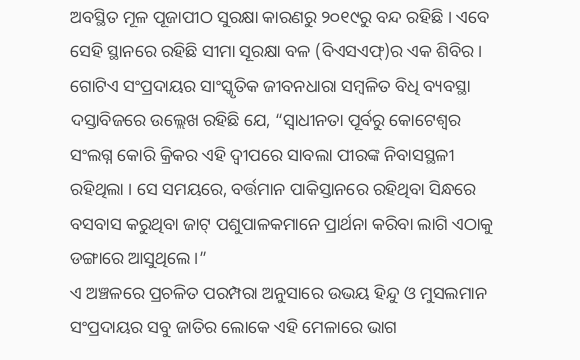ଅବସ୍ଥିତ ମୂଳ ପୂଜାପୀଠ ସୁରକ୍ଷା କାରଣରୁ ୨୦୧୯ରୁ ବନ୍ଦ ରହିଛି । ଏବେ ସେହି ସ୍ଥାନରେ ରହିଛି ସୀମା ସୂରକ୍ଷା ବଳ (ବିଏସଏଫ୍)ର ଏକ ଶିବିର । ଗୋଟିଏ ସଂପ୍ରଦାୟର ସାଂସ୍କୃତିକ ଜୀବନଧାରା ସମ୍ବଳିତ ବିଧି ବ୍ୟବସ୍ଥା ଦସ୍ତାବିଜରେ ଉଲ୍ଲେଖ ରହିଛି ଯେ, “ସ୍ୱାଧୀନତା ପୂର୍ବରୁ କୋଟେଶ୍ୱର ସଂଲଗ୍ନ କୋରି କ୍ରିକର ଏହି ଦ୍ୱୀପରେ ସାବଲା ପୀରଙ୍କ ନିବାସସ୍ଥଳୀ ରହିଥିଲା । ସେ ସମୟରେ, ବର୍ତ୍ତମାନ ପାକିସ୍ତାନରେ ରହିଥିବା ସିନ୍ଧରେ ବସବାସ କରୁଥିବା ଜାଟ୍ ପଶୁପାଳକମାନେ ପ୍ରାର୍ଥନା କରିବା ଲାଗି ଏଠାକୁ ଡଙ୍ଗାରେ ଆସୁଥିଲେ ।”
ଏ ଅଞ୍ଚଳରେ ପ୍ରଚଳିତ ପରମ୍ପରା ଅନୁସାରେ ଉଭୟ ହିନ୍ଦୁ ଓ ମୁସଲମାନ ସଂପ୍ରଦାୟର ସବୁ ଜାତିର ଲୋକେ ଏହି ମେଳାରେ ଭାଗ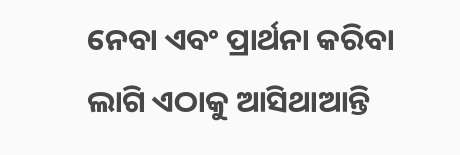ନେବା ଏବଂ ପ୍ରାର୍ଥନା କରିବା ଲାଗି ଏଠାକୁ ଆସିଥାଆନ୍ତି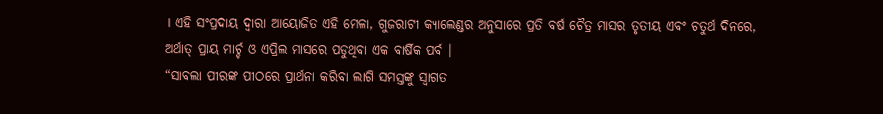। ଏହି ସଂପ୍ରଦାୟ ଦ୍ୱାରା ଆୟୋଜିତ ଏହି ମେଳା, ଗୁଜରାଟୀ କ୍ୟାଲେଣ୍ଡର ଅନୁସାରେ ପ୍ରତି ବର୍ଷ ଚୈତ୍ର ମାସର ତୃତୀୟ ଏବଂ ଚତୁର୍ଥ ଦିନରେ, ଅର୍ଥାତ୍ ପ୍ରାୟ ମାର୍ଚ୍ଚ ଓ ଏପ୍ରିଲ ମାସରେ ପଡୁଥିବା ଏକ ବାର୍ଷିକ ପର୍ବ ।
“ସାବଲା ପୀରଙ୍କ ପୀଠରେ ପ୍ରାର୍ଥନା କରିବା ଲାଗି ସମସ୍ତଙ୍କୁ ସ୍ୱାଗତ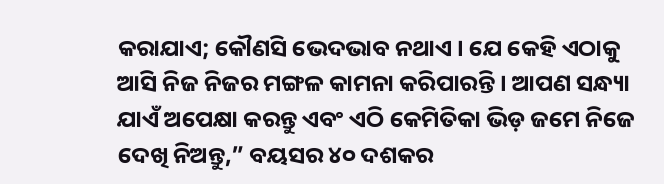କରାଯାଏ; କୌଣସି ଭେଦଭାବ ନଥାଏ । ଯେ କେହି ଏଠାକୁ ଆସି ନିଜ ନିଜର ମଙ୍ଗଳ କାମନା କରିପାରନ୍ତି । ଆପଣ ସନ୍ଧ୍ୟା ଯାଏଁ ଅପେକ୍ଷା କରନ୍ତୁ ଏବଂ ଏଠି କେମିତିକା ଭିଡ଼ ଜମେ ନିଜେ ଦେଖି ନିଅନ୍ତୁ,” ବୟସର ୪୦ ଦଶକର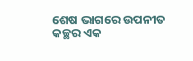ଶେଷ ଭାଗରେ ଉପନୀତ କଚ୍ଛର ଏକ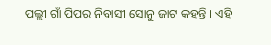ପଲ୍ଲୀ ଗାଁ ପିପର ନିବାସୀ ସୋନୁ ଜାଟ କହନ୍ତି । ଏହି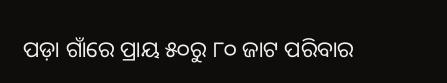ପଡ଼ା ଗାଁରେ ପ୍ରାୟ ୫୦ରୁ ୮୦ ଜାଟ ପରିବାର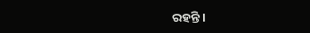ରହନ୍ତି ।